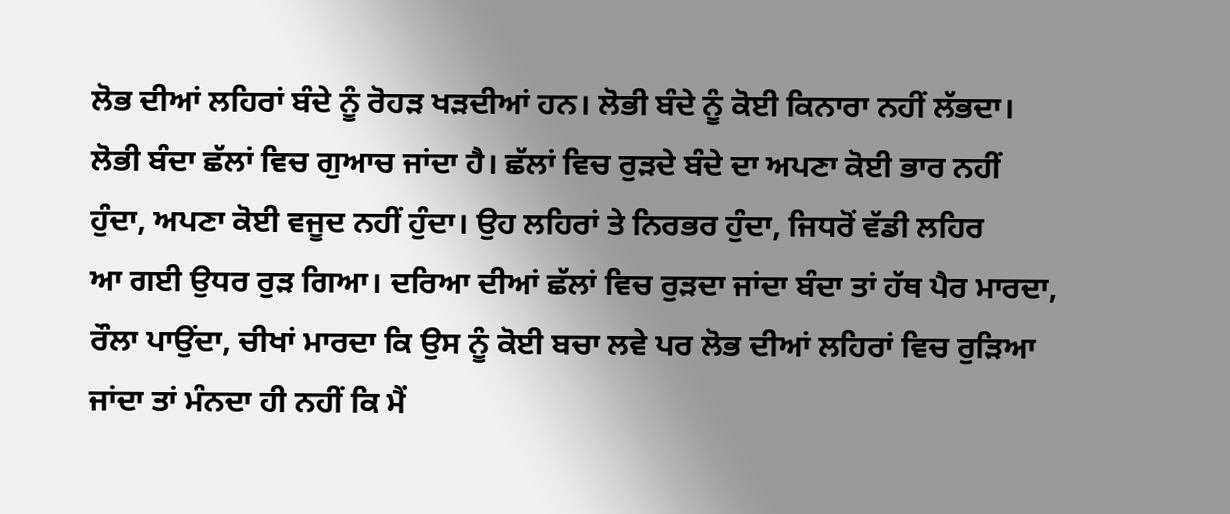ਲੋਭ ਦੀਆਂ ਲਹਿਰਾਂ ਬੰਦੇ ਨੂੰ ਰੋਹੜ ਖੜਦੀਆਂ ਹਨ। ਲੋਭੀ ਬੰਦੇ ਨੂੰ ਕੋਈ ਕਿਨਾਰਾ ਨਹੀਂ ਲੱਭਦਾ।
ਲੋਭੀ ਬੰਦਾ ਛੱਲਾਂ ਵਿਚ ਗੁਆਚ ਜਾਂਦਾ ਹੈ। ਛੱਲਾਂ ਵਿਚ ਰੁੜਦੇ ਬੰਦੇ ਦਾ ਅਪਣਾ ਕੋਈ ਭਾਰ ਨਹੀਂ
ਹੁੰਦਾ, ਅਪਣਾ ਕੋਈ ਵਜੂਦ ਨਹੀਂ ਹੁੰਦਾ। ਉਹ ਲਹਿਰਾਂ ਤੇ ਨਿਰਭਰ ਹੁੰਦਾ, ਜਿਧਰੋਂ ਵੱਡੀ ਲਹਿਰ
ਆ ਗਈ ਉਧਰ ਰੁੜ ਗਿਆ। ਦਰਿਆ ਦੀਆਂ ਛੱਲਾਂ ਵਿਚ ਰੁੜਦਾ ਜਾਂਦਾ ਬੰਦਾ ਤਾਂ ਹੱਥ ਪੈਰ ਮਾਰਦਾ,
ਰੌਲਾ ਪਾਉਂਦਾ, ਚੀਖਾਂ ਮਾਰਦਾ ਕਿ ਉਸ ਨੂੰ ਕੋਈ ਬਚਾ ਲਵੇ ਪਰ ਲੋਭ ਦੀਆਂ ਲਹਿਰਾਂ ਵਿਚ ਰੁੜਿਆ
ਜਾਂਦਾ ਤਾਂ ਮੰਨਦਾ ਹੀ ਨਹੀਂ ਕਿ ਮੈਂ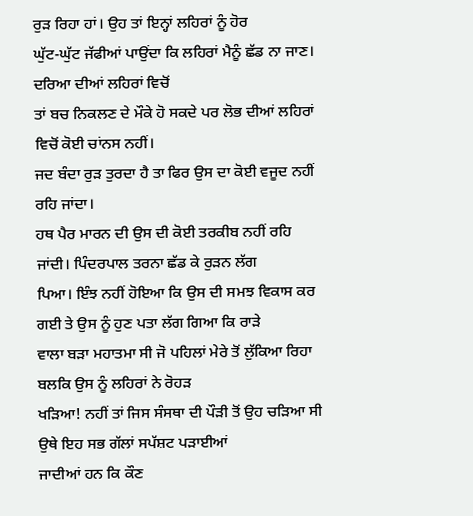ਰੁੜ ਰਿਹਾ ਹਾਂ। ਉਹ ਤਾਂ ਇਨ੍ਹਾਂ ਲਹਿਰਾਂ ਨੂੰ ਹੋਰ
ਘੁੱਟ-ਘੁੱਟ ਜੱਫੀਆਂ ਪਾਉਂਦਾ ਕਿ ਲਹਿਰਾਂ ਮੈਨੂੰ ਛੱਡ ਨਾ ਜਾਣ। ਦਰਿਆ ਦੀਆਂ ਲਹਿਰਾਂ ਵਿਚੋਂ
ਤਾਂ ਬਚ ਨਿਕਲਣ ਦੇ ਮੌਕੇ ਹੋ ਸਕਦੇ ਪਰ ਲੋਭ ਦੀਆਂ ਲਹਿਰਾਂ ਵਿਚੋਂ ਕੋਈ ਚਾਂਨਸ ਨਹੀਂ।
ਜਦ ਬੰਦਾ ਰੁੜ ਤੁਰਦਾ ਹੈ ਤਾ ਫਿਰ ਉਸ ਦਾ ਕੋਈ ਵਜੂਦ ਨਹੀਂ ਰਹਿ ਜਾਂਦਾ।
ਹਥ ਪੈਰ ਮਾਰਨ ਦੀ ਉਸ ਦੀ ਕੋਈ ਤਰਕੀਬ ਨਹੀਂ ਰਹਿ ਜਾਂਦੀ। ਪਿੰਦਰਪਾਲ ਤਰਨਾ ਛੱਡ ਕੇ ਰੁੜਨ ਲੱਗ
ਪਿਆ। ਇੰਝ ਨਹੀਂ ਹੋਇਆ ਕਿ ਉਸ ਦੀ ਸਮਝ ਵਿਕਾਸ ਕਰ ਗਈ ਤੇ ਉਸ ਨੂੰ ਹੁਣ ਪਤਾ ਲੱਗ ਗਿਆ ਕਿ ਰਾੜੇ
ਵਾਲਾ ਬੜਾ ਮਹਾਤਮਾ ਸੀ ਜੋ ਪਹਿਲਾਂ ਮੇਰੇ ਤੋਂ ਲੁੱਕਿਆ ਰਿਹਾ ਬਲਕਿ ਉਸ ਨੂੰ ਲਹਿਰਾਂ ਨੇ ਰੋਹੜ
ਖੜਿਆ! ਨਹੀਂ ਤਾਂ ਜਿਸ ਸੰਸਥਾ ਦੀ ਪੌੜੀ ਤੋਂ ਉਹ ਚੜਿਆ ਸੀ ਉਥੇ ਇਹ ਸਭ ਗੱਲਾਂ ਸਪੱਸ਼ਟ ਪੜਾਈਆਂ
ਜਾਦੀਆਂ ਹਨ ਕਿ ਕੌਣ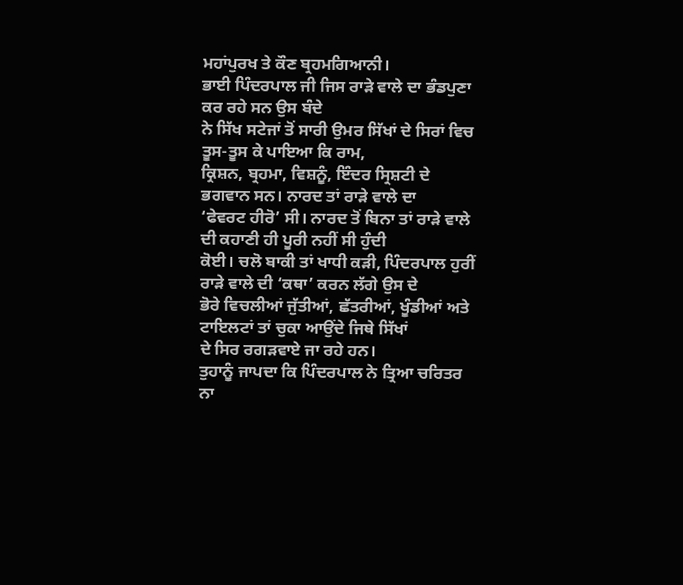ਮਹਾਂਪੁਰਖ ਤੇ ਕੌਣ ਬ੍ਰਹਮਗਿਆਨੀ।
ਭਾਈ ਪਿੰਦਰਪਾਲ ਜੀ ਜਿਸ ਰਾੜੇ ਵਾਲੇ ਦਾ ਭੰਡਪੁਣਾ ਕਰ ਰਹੇ ਸਨ ਉਸ ਬੰਦੇ
ਨੇ ਸਿੱਖ ਸਟੇਜਾਂ ਤੋਂ ਸਾਰੀ ਉਮਰ ਸਿੱਖਾਂ ਦੇ ਸਿਰਾਂ ਵਿਚ ਤੂਸ-ਤੂਸ ਕੇ ਪਾਇਆ ਕਿ ਰਾਮ,
ਕ੍ਰਿਸ਼ਨ, ਬ੍ਰਹਮਾ, ਵਿਸ਼ਨੂੰ, ਇੰਦਰ ਸ੍ਰਿਸ਼ਟੀ ਦੇ ਭਗਵਾਨ ਸਨ। ਨਾਰਦ ਤਾਂ ਰਾੜੇ ਵਾਲੇ ਦਾ
‘ਫੇਵਰਟ ਹੀਰੋ’ ਸੀ। ਨਾਰਦ ਤੋਂ ਬਿਨਾ ਤਾਂ ਰਾੜੇ ਵਾਲੇ ਦੀ ਕਹਾਣੀ ਹੀ ਪੂਰੀ ਨਹੀਂ ਸੀ ਹੁੰਦੀ
ਕੋਈ। ਚਲੋ ਬਾਕੀ ਤਾਂ ਖਾਧੀ ਕੜੀ, ਪਿੰਦਰਪਾਲ ਹੁਰੀਂ ਰਾੜੇ ਵਾਲੇ ਦੀ ‘ਕਥਾ’ ਕਰਨ ਲੱਗੇ ਉਸ ਦੇ
ਭੋਰੇ ਵਿਚਲੀਆਂ ਜੁੱਤੀਆਂ, ਛੱਤਰੀਆਂ, ਖੂੰਡੀਆਂ ਅਤੇ ਟਾਇਲਟਾਂ ਤਾਂ ਚੁਕਾ ਆਉਂਦੇ ਜਿਥੇ ਸਿੱਖਾਂ
ਦੇ ਸਿਰ ਰਗੜਵਾਏ ਜਾ ਰਹੇ ਹਨ।
ਤੁਹਾਨੂੰ ਜਾਪਦਾ ਕਿ ਪਿੰਦਰਪਾਲ ਨੇ ਤ੍ਰਿਆ ਚਰਿਤਰ ਨਾ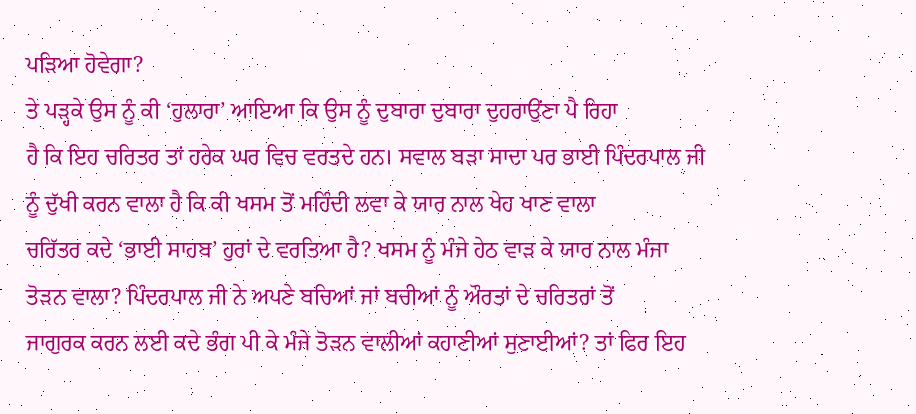ਪੜਿਆ ਹੋਵੇਗਾ?
ਤੇ ਪੜ੍ਹਕੇ ਉਸ ਨੂੰ ਕੀ ‘ਹੁਲਾਰਾ’ ਆਇਆ ਕਿ ਉਸ ਨੂੰ ਦੁਬਾਰਾ ਦੁਬਾਰਾ ਦੁਹਰਾਉਂਣਾ ਪੈ ਰਿਹਾ
ਹੈ ਕਿ ਇਹ ਚਰਿਤਰ ਤਾਂ ਹਰੇਕ ਘਰ ਵਿਚ ਵਰਤਦੇ ਹਨ। ਸਵਾਲ ਬੜਾ ਸਾਦਾ ਪਰ ਭਾਈ ਪਿੰਦਰਪਾਲ ਜੀ
ਨੂੰ ਦੁੱਖੀ ਕਰਨ ਵਾਲਾ ਹੈ ਕਿ ਕੀ ਖਸਮ ਤੋਂ ਮਹਿੰਦੀ ਲਵਾ ਕੇ ਯਾਰ ਨਾਲ ਖੇਹ ਖਾਣ ਵਾਲਾ
ਚਰਿੱਤਰ ਕਦੇ ‘ਭਾਈ ਸਾਹਬ’ ਹੁਰਾਂ ਦੇ ਵਰਤਿਆ ਹੈ? ਖਸਮ ਨੂੰ ਮੰਜੇ ਹੇਠ ਵਾੜ ਕੇ ਯਾਰ ਨਾਲ ਮੰਜਾ
ਤੋੜਨ ਵਾਲਾ? ਪਿੰਦਰਪਾਲ ਜੀ ਨੇ ਅਪਣੇ ਬਚਿਆਂ ਜਾਂ ਬਚੀਆਂ ਨੂੰ ਔਰਤਾਂ ਦੇ ਚਰਿਤਰਾਂ ਤੋਂ
ਜਾਗੁਰਕ ਕਰਨ ਲਈ ਕਦੇ ਭੰਗ ਪੀ ਕੇ ਮੰਜੇ ਤੋੜਨ ਵਾਲੀਆਂ ਕਹਾਣੀਆਂ ਸੁਣਾਈਆਂ? ਤਾਂ ਫਿਰ ਇਹ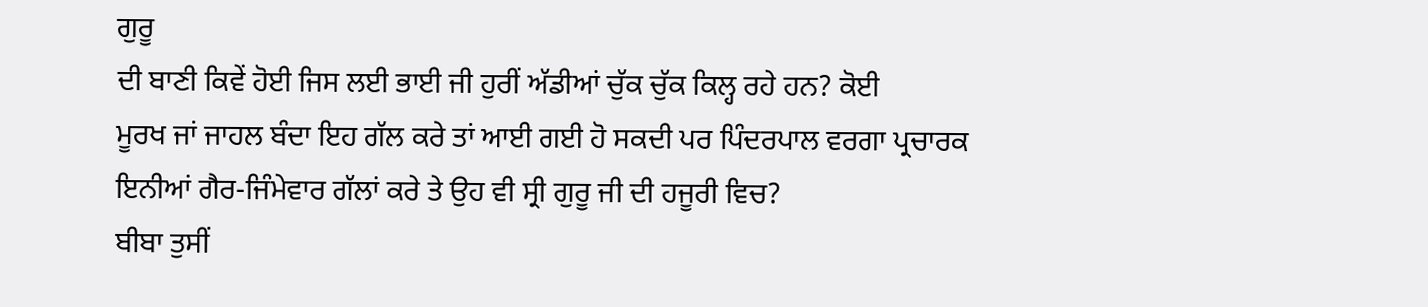ਗੁਰੂ
ਦੀ ਬਾਣੀ ਕਿਵੇਂ ਹੋਈ ਜਿਸ ਲਈ ਭਾਈ ਜੀ ਹੁਰੀਂ ਅੱਡੀਆਂ ਚੁੱਕ ਚੁੱਕ ਕਿਲ੍ਹ ਰਹੇ ਹਨ? ਕੋਈ
ਮੂਰਖ ਜਾਂ ਜਾਹਲ ਬੰਦਾ ਇਹ ਗੱਲ ਕਰੇ ਤਾਂ ਆਈ ਗਈ ਹੋ ਸਕਦੀ ਪਰ ਪਿੰਦਰਪਾਲ ਵਰਗਾ ਪ੍ਰਚਾਰਕ
ਇਨੀਆਂ ਗੈਰ-ਜਿੰਮੇਵਾਰ ਗੱਲਾਂ ਕਰੇ ਤੇ ਉਹ ਵੀ ਸ੍ਰੀ ਗੁਰੂ ਜੀ ਦੀ ਹਜੂਰੀ ਵਿਚ?
ਬੀਬਾ ਤੁਸੀਂ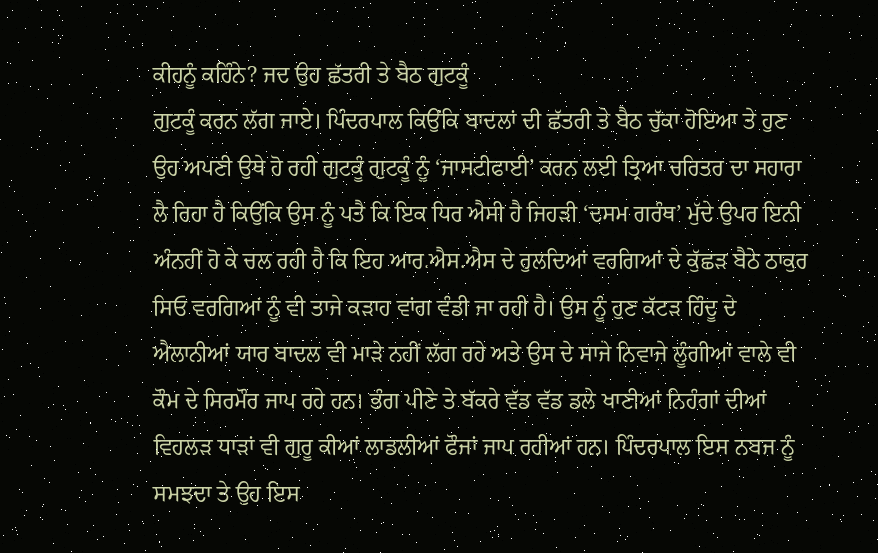ਕੀਹਨੂੰ ਕਹਿੰਨੇ? ਜਦ ਉਹ ਛੱਤਰੀ ਤੇ ਬੈਠ ਗੁਟਕੂੰ
ਗੁਟਕੂੰ ਕਰਨ ਲੱਗ ਜਾਏ। ਪਿੰਦਰਪਾਲ ਕਿਉਂਕਿ ਬਾਦਲਾਂ ਦੀ ਛੱਤਰੀ ਤੇ ਬੈਠ ਚੁੱਕਾ ਹੋਇਆ ਤੇ ਹੁਣ
ਉਹ ਅਪਣੀ ਉਥੇ ਹੋ ਰਹੀ ਗੁਟਕੂੰ ਗੁਟਕੂੰ ਨੂੰ ‘ਜਾਸਟੀਫਾਈ’ ਕਰਨ ਲਈ ਤ੍ਰਿਆ ਚਰਿਤਰ ਦਾ ਸਹਾਰਾ
ਲੈ ਰਿਹਾ ਹੈ ਕਿਉਂਕਿ ਉਸ ਨੂੰ ਪਤੈ ਕਿ ਇਕ ਧਿਰ ਐਸੀ ਹੈ ਜਿਹੜੀ ‘ਦਸਮ ਗਰੰਥ’ ਮੁੱਦੇ ਉਪਰ ਇਨੀ
ਅੰਨਹੀਂ ਹੋ ਕੇ ਚਲ ਰਹੀ ਹੈ ਕਿ ਇਹ ਆਰ.ਐਸ.ਐਸ ਦੇ ਰੁਲਦਿਆਂ ਵਰਗਿਆਂ ਦੇ ਕੁੱਛੜ ਬੈਠੇ ਠਾਕੁਰ
ਸਿਓ ਵਰਗਿਆਂ ਨੂੰ ਵੀ ਤਾਜੇ ਕੜਾਹ ਵਾਂਗ ਵੰਡੀ ਜਾ ਰਹੀ ਹੈ। ਉਸ ਨੂੰ ਹੁਣ ਕੱਟੜ ਹਿੰਦੂ ਦੇ
ਐਲਾਨੀਆਂ ਯਾਰ ਬਾਦਲ ਵੀ ਮਾੜੇ ਨਹੀਂ ਲੱਗ ਰਹੇ ਅਤੇ ਉਸ ਦੇ ਸਾਜੇ ਨਿਵਾਜੇ ਲੂੰਗੀਆਂ ਵਾਲੇ ਵੀ
ਕੌਮ ਦੇ ਸਿਰਮੌਰ ਜਾਪ ਰਹੇ ਹਨ। ਭੰਗ ਪੀਣੇ ਤੇ ਬੱਕਰੇ ਵੱਡ ਵੱਡ ਡਲੇ ਖਾਣੀਆਂ ਨਿਹੰਗਾਂ ਦੀਆਂ
ਵਿਹਲੜ ਧਾੜਾਂ ਵੀ ਗੁਰੂ ਕੀਆਂ ਲਾਡਲੀਆਂ ਫੌਜਾਂ ਜਾਪ ਰਹੀਆਂ ਹਨ। ਪਿੰਦਰਪਾਲ ਇਸ ਨਬਜ ਨੂੰ
ਸਮਝਦਾ ਤੇ ਉਹ ਇਸ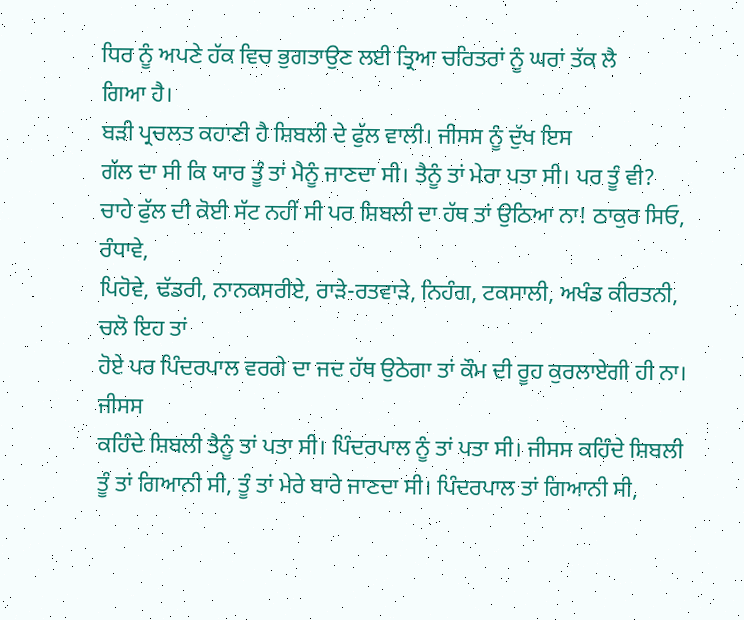ਧਿਰ ਨੂੰ ਅਪਣੇ ਹੱਕ ਵਿਚ ਭੁਗਤਾਉਣ ਲਈ ਤ੍ਰਿਆ ਚਰਿਤਰਾਂ ਨੂੰ ਘਰਾਂ ਤੱਕ ਲੈ
ਗਿਆ ਹੈ।
ਬੜੀ ਪ੍ਰਚਲਤ ਕਹਾਣੀ ਹੈ ਸ਼ਿਬਲੀ ਦੇ ਫੁੱਲ ਵਾਲੀ। ਜੀਸਸ ਨੂੰ ਦੁੱਖ ਇਸ
ਗੱਲ ਦਾ ਸੀ ਕਿ ਯਾਰ ਤੂੰ ਤਾਂ ਮੈਨੂੰ ਜਾਣਦਾ ਸੀ। ਤੈਨੂੰ ਤਾਂ ਮੇਰਾ ਪਤਾ ਸੀ। ਪਰ ਤੂੰ ਵੀ?
ਚਾਹੇ ਫੁੱਲ ਦੀ ਕੋਈ ਸੱਟ ਨਹੀਂ ਸੀ ਪਰ ਸ਼ਿਬਲੀ ਦਾ ਹੱਥ ਤਾਂ ਉਠਿਆ ਨਾ! ਠਾਕੁਰ ਸਿਓ, ਰੰਧਾਵੇ,
ਪਿਹੋਵੇ, ਢੱਡਰੀ, ਨਾਨਕਸਰੀਏ, ਰਾੜੇ-ਰਤਵਾੜੇ, ਨਿਹੰਗ, ਟਕਸਾਲੀ, ਅਖੰਡ ਕੀਰਤਨੀ, ਚਲੋ ਇਹ ਤਾਂ
ਹੋਏ ਪਰ ਪਿੰਦਰਪਾਲ ਵਰਗੇ ਦਾ ਜਦ ਹੱਥ ਉਠੇਗਾ ਤਾਂ ਕੌਮ ਦੀ ਰੂਹ ਕੁਰਲਾਏਗੀ ਹੀ ਨਾ। ਜੀਸਸ
ਕਹਿੰਦੇ ਸ਼ਿਬਲੀ ਤੈਨੂੰ ਤਾਂ ਪਤਾ ਸੀ। ਪਿੰਦਰਪਾਲ ਨੂੰ ਤਾਂ ਪਤਾ ਸੀ। ਜੀਸਸ ਕਹਿੰਦੇ ਸ਼ਿਬਲੀ
ਤੂੰ ਤਾਂ ਗਿਆਨੀ ਸੀ, ਤੂੰ ਤਾਂ ਮੇਰੇ ਬਾਰੇ ਜਾਣਦਾ ਸੀ। ਪਿੰਦਰਪਾਲ ਤਾਂ ਗਿਆਨੀ ਸੀ,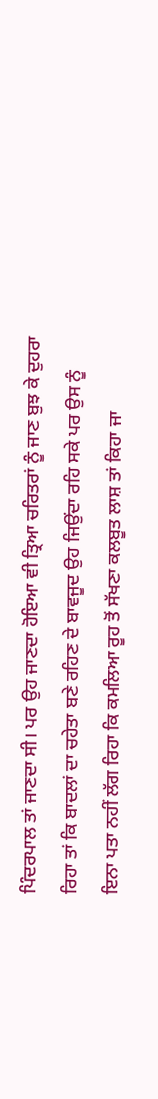ਪਿੰਦਰਪਾਲ ਤਾਂ ਜਾਣਦਾ ਸੀ। ਪਰ ਉਹ ਜਾਣਦਾ ਹੋਇਆ ਵੀ ਤ੍ਰਿਆ ਚਰਿਤਰਾਂ ਨੂੰ ਜਾਣ ਬੁਝ ਕੇ ਦੁਹਰਾ
ਰਿਹਾ ਤਾਂ ਕਿ ਬਾਦਲਾਂ ਦਾ ਚਹੇਤਾ ਬਣੇ ਰਹਿਣ ਦੇ ਬਾਵਜੂਦ ਉਹ ਜਿਉਂਦਾ ਰਹਿ ਸਕੇ ਪਰ ਉਸ ਨੂੰ
ਇਨਾ ਪਤਾ ਨਹੀਂ ਲੱਗ ਰਿਹਾ ਕਿ ਕਮਲਿਆ ਰੂਹ ਤੋਂ ਸੱਖਣਾ ਕਲਬੂਤ ਲਾਸ਼ ਤਾਂ ਕਿਹਾ ਜਾ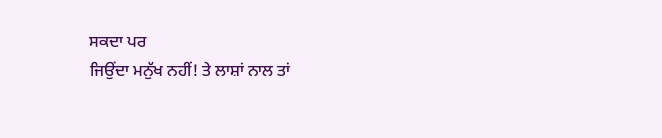ਸਕਦਾ ਪਰ
ਜਿਉਂਦਾ ਮਨੁੱਖ ਨਹੀਂ! ਤੇ ਲਾਸ਼ਾਂ ਨਾਲ ਤਾਂ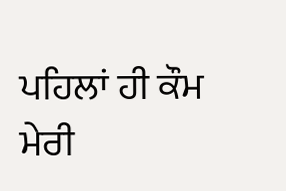ਪਹਿਲਾਂ ਹੀ ਕੌਮ ਮੇਰੀ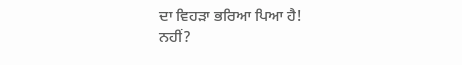ਦਾ ਵਿਹੜਾ ਭਰਿਆ ਪਿਆ ਹੈ!
ਨਹੀਂ?